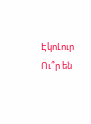ԷկոԼուր
Ու՞ր են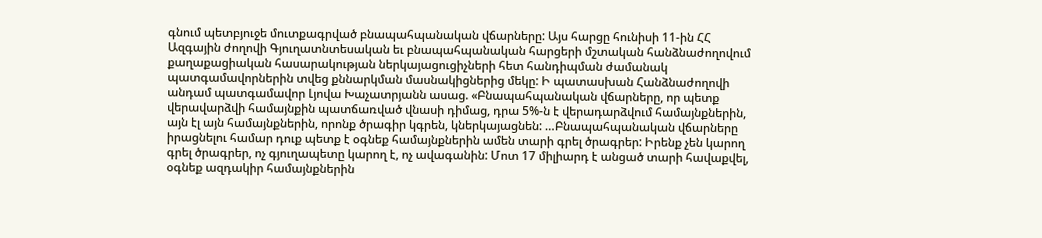գնում պետբյուջե մուտքագրված բնապահպանական վճարները: Այս հարցը հունիսի 11-ին ՀՀ Ազգային ժողովի Գյուղատնտեսական եւ բնապահպանական հարցերի մշտական հանձնաժողովում քաղաքացիական հասարակության ներկայացուցիչների հետ հանդիպման ժամանակ պատգամավորներին տվեց քննարկման մասնակիցներից մեկը: Ի պատասխան Հանձնաժողովի անդամ պատգամավոր Լյովա Խաչատրյանն ասաց. «Բնապահպանական վճարները, որ պետք վերավարձվի համայնքին պատճառված վնասի դիմաց, դրա 5%-ն է վերադարձվում համայնքներին, այն էլ այն համայնքներին, որոնք ծրագիր կգրեն, կներկայացնեն: …Բնապահպանական վճարները իրացնելու համար դուք պետք է օգնեք համայնքներին ամեն տարի գրել ծրագրեր: Իրենք չեն կարող գրել ծրագրեր, ոչ գյուղապետը կարող է, ոչ ավագանին: Մոտ 17 միլիարդ է անցած տարի հավաքվել, օգնեք ազդակիր համայնքներին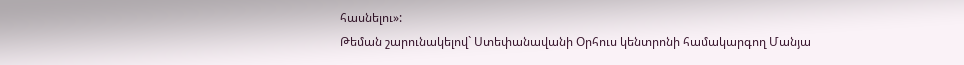հասնելու»:
Թեման շարունակելով` Ստեփանավանի Օրհուս կենտրոնի համակարգող Մանյա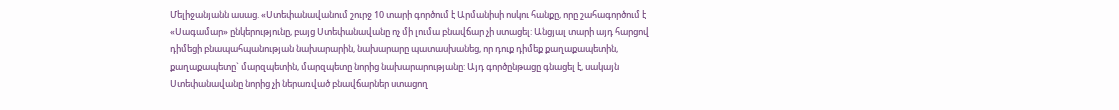Մելիջանյանն ասաց. «Ստեփանավանում շուրջ 10 տարի գործում է Արմանիսի ոսկու հանքը, որը շահագործում է «Սագամար» ընկերությունը, բայց Ստեփանավանը ոչ մի լումա բնավճար չի ստացել: Անցյալ տարի այդ հարցով դիմեցի բնապահպանության նախարարին, նախարարը պատասխանեց, որ դուք դիմեք քաղաքապետին, քաղաքապետը` մարզպետին, մարզպետը նորից նախարարությանը: Այդ գործընթացը գնացել է, սակայն Ստեփանավանը նորից չի ներառված բնավճարներ ստացող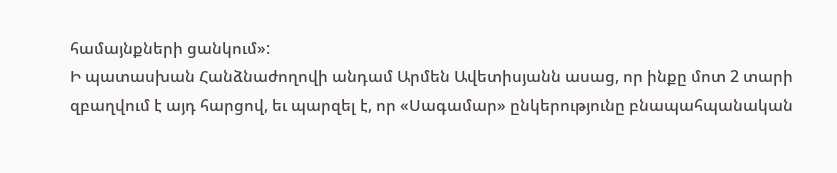համայնքների ցանկում»:
Ի պատասխան Հանձնաժողովի անդամ Արմեն Ավետիսյանն ասաց, որ ինքը մոտ 2 տարի զբաղվում է այդ հարցով, եւ պարզել է, որ «Սագամար» ընկերությունը բնապահպանական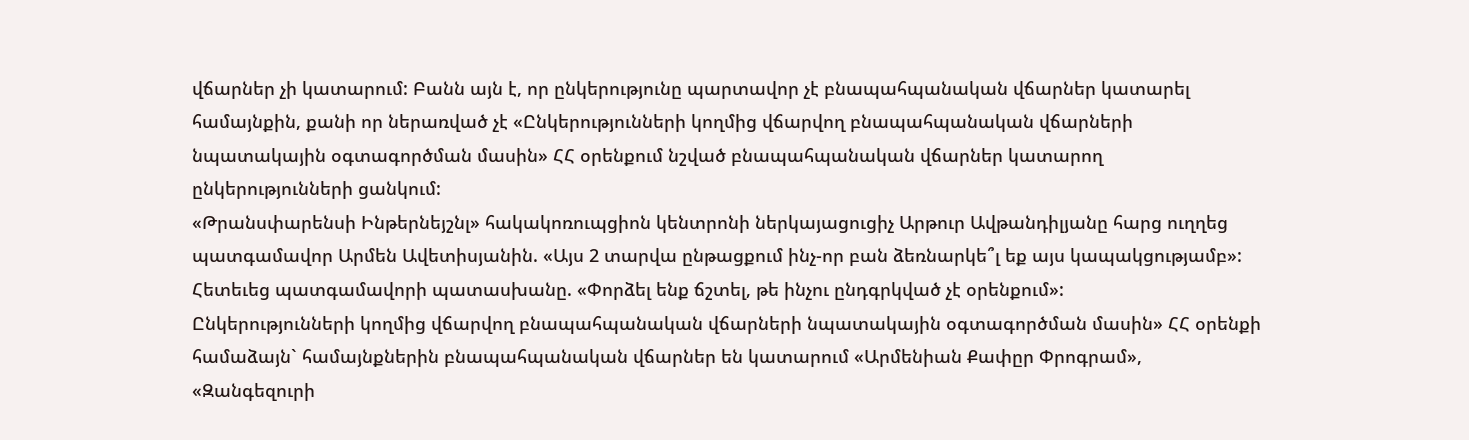վճարներ չի կատարում: Բանն այն է, որ ընկերությունը պարտավոր չէ բնապահպանական վճարներ կատարել համայնքին, քանի որ ներառված չէ «Ընկերությունների կողմից վճարվող բնապահպանական վճարների նպատակային օգտագործման մասին» ՀՀ օրենքում նշված բնապահպանական վճարներ կատարող ընկերությունների ցանկում:
«Թրանսփարենսի Ինթերնեյշնլ» հակակոռուպցիոն կենտրոնի ներկայացուցիչ Արթուր Ավթանդիլյանը հարց ուղղեց պատգամավոր Արմեն Ավետիսյանին. «Այս 2 տարվա ընթացքում ինչ-որ բան ձեռնարկե՞լ եք այս կապակցությամբ»: Հետեւեց պատգամավորի պատասխանը. «Փորձել ենք ճշտել, թե ինչու ընդգրկված չէ օրենքում»:
Ընկերությունների կողմից վճարվող բնապահպանական վճարների նպատակային օգտագործման մասին» ՀՀ օրենքի համաձայն` համայնքներին բնապահպանական վճարներ են կատարում «Արմենիան Քափըր Փրոգրամ», «Զանգեզուրի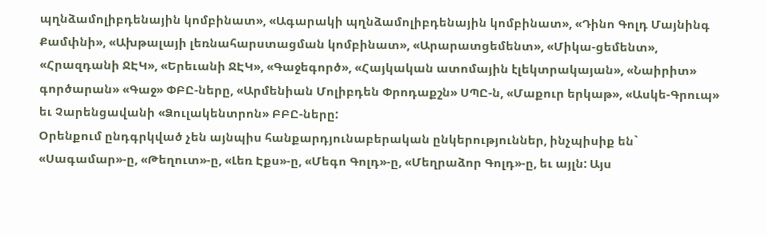պղնձամոլիբդենային կոմբինատ», «Ագարակի պղնձամոլիբդենային կոմբինատ», «Դինո Գոլդ Մայնինգ Քամփնի», «Ախթալայի լեռնահարստացման կոմբինատ», «Արարատցեմենտ», «Միկա-ցեմենտ», «Հրազդանի ՋԷԿ», «Երեւանի ՋԷԿ», «Գաջեգործ», «Հայկական ատոմային էլեկտրակայան», «Նաիրիտ» գործարան» «Գաջ» ՓԲԸ-ները, «Արմենիան Մոլիբդեն Փրոդաքշն» ՍՊԸ-ն, «Մաքուր երկաթ», «Ասկե-Գրուպ» եւ Չարենցավանի «Ձուլակենտրոն» ԲԲԸ-ները:
Օրենքում ընդգրկված չեն այնպիս հանքարդյունաբերական ընկերություններ, ինչպիսիք են` «Սագամար»-ը, «Թեղուտ»-ը, «Լեռ Էքս»-ը, «Մեգո Գոլդ»-ը, «Մեղրաձոր Գոլդ»-ը, եւ այլն: Այս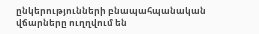ընկերությունների բնապահպանական վճարները ուղղվում են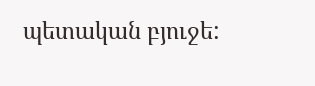պետական բյուջե: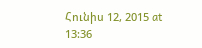Հունիս 12, 2015 at 13:36